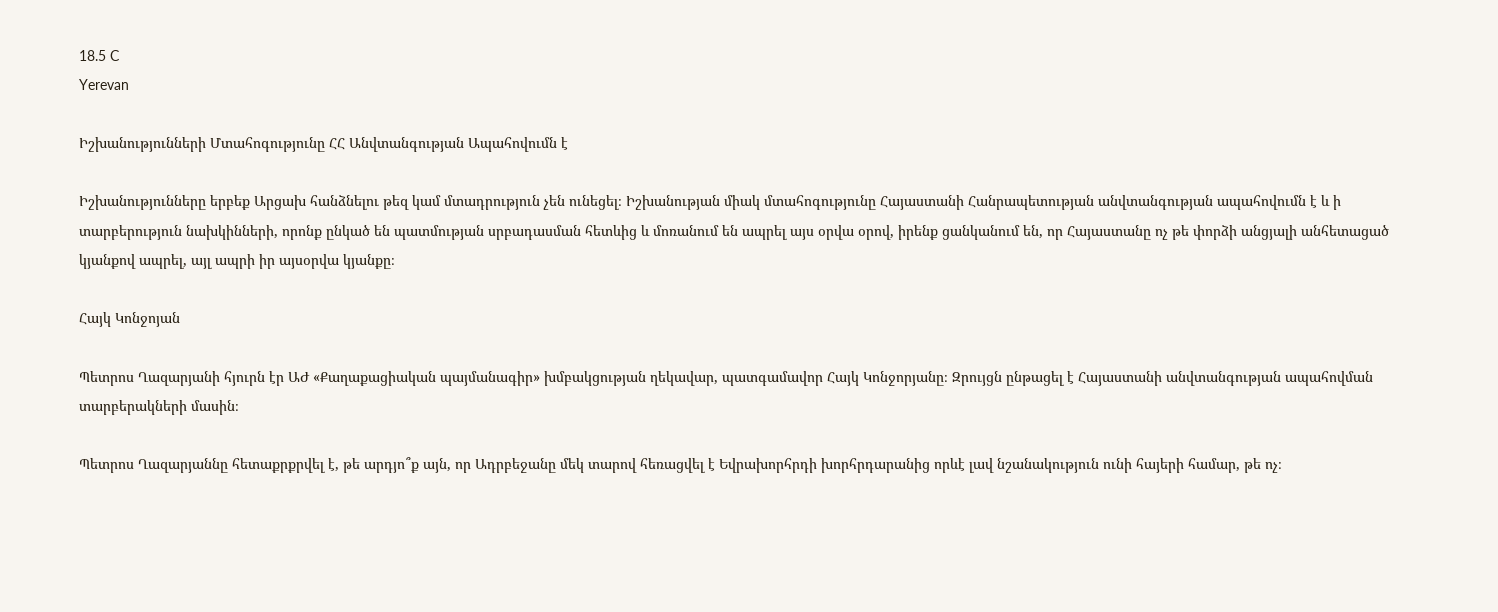18.5 C
Yerevan

Իշխանությունների Մտահոգությունը ՀՀ Անվտանգության Ապահովումն է

Իշխանությունները երբեք Արցախ հանձնելու թեզ կամ մտադրություն չեն ունեցել։ Իշխանության միակ մտահոգությունը Հայաստանի Հանրապետության անվտանգության ապահովումն է և ի տարբերություն նախկինների, որոնք ընկած են պատմության սրբադասման հետևից և մոռանում են ապրել այս օրվա օրով, իրենք ցանկանում են, որ Հայաստանը ոչ թե փորձի անցյալի անհետացած կյանքով ապրել, այլ ապրի իր այսօրվա կյանքը։

Հայկ Կոնջոյան

Պետրոս Ղազարյանի հյուրն էր ԱԺ «Քաղաքացիական պայմանագիր» խմբակցության ղեկավար, պատգամավոր Հայկ Կոնջորյանը։ Զրույցն ընթացել է Հայաստանի անվտանգության ապահովման տարբերակների մասին։

Պետրոս Ղազարյաննը հետաքրքրվել է, թե արդյո՞ք այն, որ Ադրբեջանը մեկ տարով հեռացվել է Եվրախորհրդի խորհրդարանից որևէ լավ նշանակություն ունի հայերի համար, թե ոչ։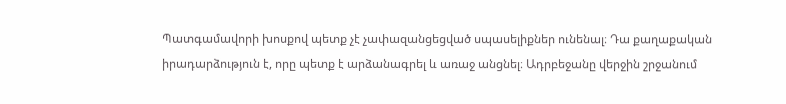Պատգամավորի խոսքով պետք չէ չափազանցեցված սպասելիքներ ունենալ։ Դա քաղաքական իրադարձություն է, որը պետք է արձանագրել և առաջ անցնել։ Ադրբեջանը վերջին շրջանում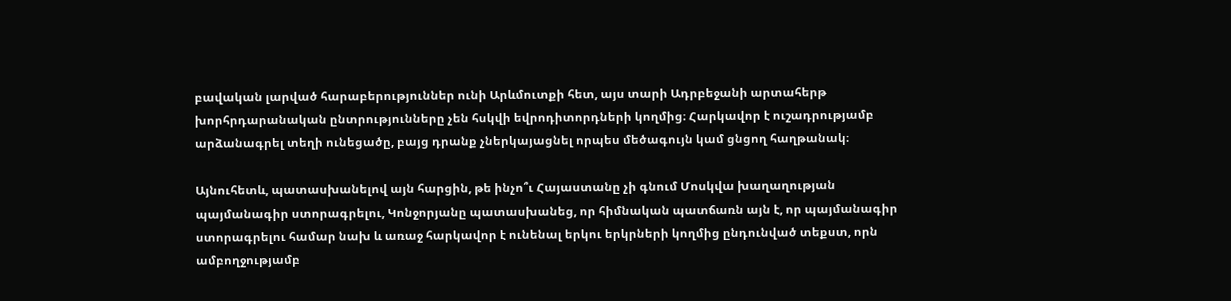բավական լարված հարաբերություններ ունի Արևմուտքի հետ, այս տարի Ադրբեջանի արտահերթ խորհրդարանական ընտրությունները չեն հսկվի եվրոդիտորդների կողմից։ Հարկավոր է ուշադրությամբ արձանագրել տեղի ունեցածը, բայց դրանք չներկայացնել որպես մեծագույն կամ ցնցող հաղթանակ։

Այնուհետև, պատասխանելով այն հարցին, թե ինչո՞ւ Հայաստանը չի գնում Մոսկվա խաղաղության պայմանագիր ստորագրելու, Կոնջորյանը պատասխանեց, որ հիմնական պատճառն այն է, որ պայմանագիր ստորագրելու համար նախ և առաջ հարկավոր է ունենալ երկու երկրների կողմից ընդունված տեքստ, որն ամբողջությամբ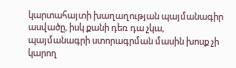կարտահայտի խաղաղության պայմանագիր ասվածը, իսկ քանի դեռ դա չկա, պայմանագրի ստորագրման մասին խոսք չի կարող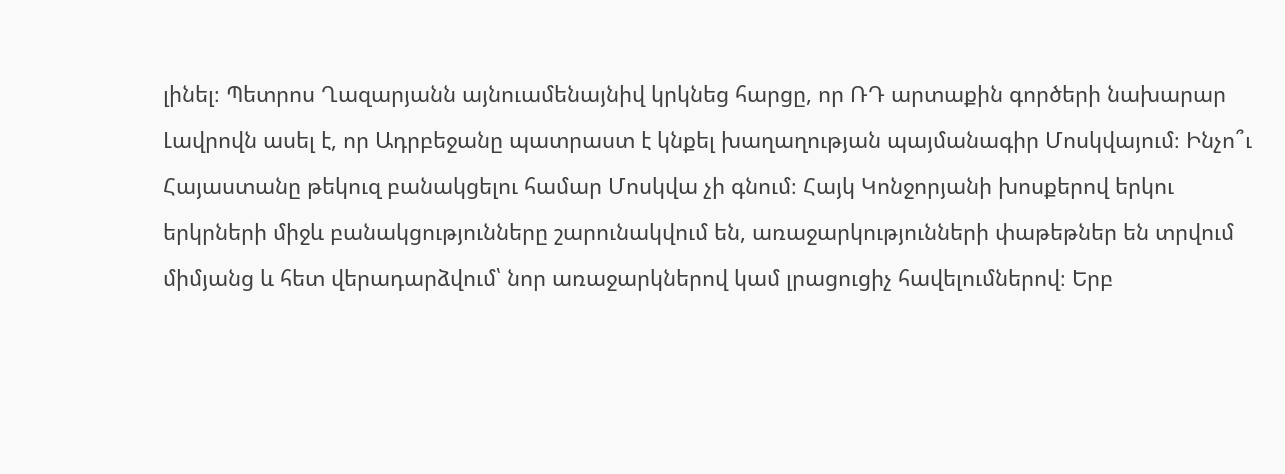լինել։ Պետրոս Ղազարյանն այնուամենայնիվ կրկնեց հարցը, որ ՌԴ արտաքին գործերի նախարար Լավրովն ասել է, որ Ադրբեջանը պատրաստ է կնքել խաղաղության պայմանագիր Մոսկվայում։ Ինչո՞ւ Հայաստանը թեկուզ բանակցելու համար Մոսկվա չի գնում։ Հայկ Կոնջորյանի խոսքերով երկու երկրների միջև բանակցությունները շարունակվում են, առաջարկությունների փաթեթներ են տրվում միմյանց և հետ վերադարձվում՝ նոր առաջարկներով կամ լրացուցիչ հավելումներով։ Երբ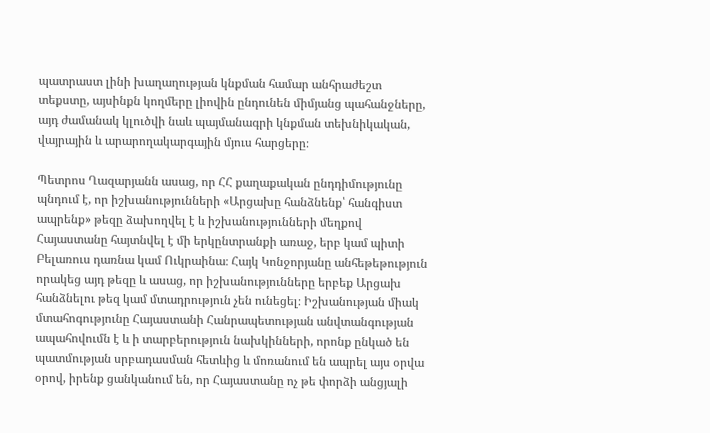պատրաստ լինի խաղաղության կնքման համար անհրաժեշտ տեքստը, այսինքն կողմերը լիովին ընդունեն միմյանց պահանջները, այդ ժամանակ կլուծվի նաև պայմանագրի կնքման տեխնիկական, վայրային և արարողակարգային մյուս հարցերը։

Պետրոս Ղազարյանն ասաց, որ ՀՀ քաղաքական ընդդիմությունը պնդում է, որ իշխանությունների «Արցախը հանձնենք՝ հանգիստ ապրենք» թեզը ձախողվել է և իշխանությունների մեղքով Հայաստանը հայտնվել է մի երկընտրանքի առաջ, երբ կամ պիտի Բելառուս դառնա կամ Ուկրաինա։ Հայկ Կոնջորյանը անհեթեթություն որակեց այդ թեզը և ասաց, որ իշխանությունները երբեք Արցախ հանձնելու թեզ կամ մտադրություն չեն ունեցել։ Իշխանության միակ մտահոգությունը Հայաստանի Հանրապետության անվտանգության ապահովումն է և ի տարբերություն նախկինների, որոնք ընկած են պատմության սրբադասման հետևից և մոռանում են ապրել այս օրվա օրով, իրենք ցանկանում են, որ Հայաստանը ոչ թե փորձի անցյալի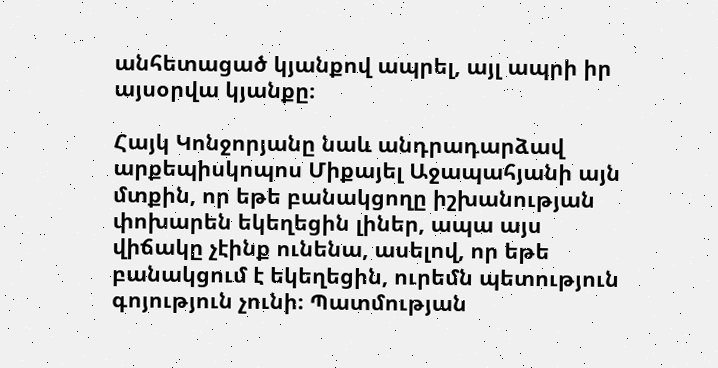անհետացած կյանքով ապրել, այլ ապրի իր այսօրվա կյանքը։

Հայկ Կոնջորյանը նաև անդրադարձավ արքեպիսկոպոս Միքայել Աջապահյանի այն մտքին, որ եթե բանակցողը իշխանության փոխարեն եկեղեցին լիներ, ապա այս վիճակը չէինք ունենա, ասելով, որ եթե բանակցում է եկեղեցին, ուրեմն պետություն գոյություն չունի։ Պատմության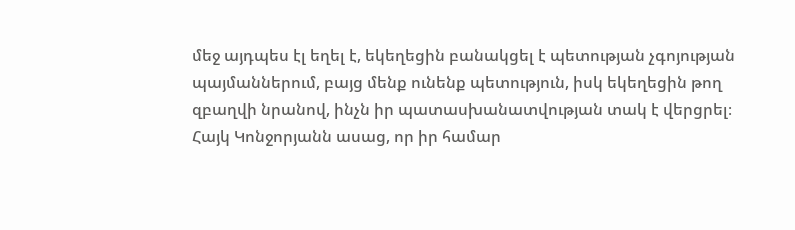մեջ այդպես էլ եղել է, եկեղեցին բանակցել է պետության չգոյության պայմաններում, բայց մենք ունենք պետություն, իսկ եկեղեցին թող զբաղվի նրանով, ինչն իր պատասխանատվության տակ է վերցրել։ Հայկ Կոնջորյանն ասաց, որ իր համար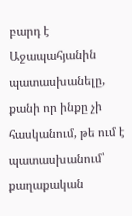բարդ է Աջապահյանին պատասխանելը, քանի որ ինքը չի հասկանում, թե ում է պատասխանում՝ քաղաքական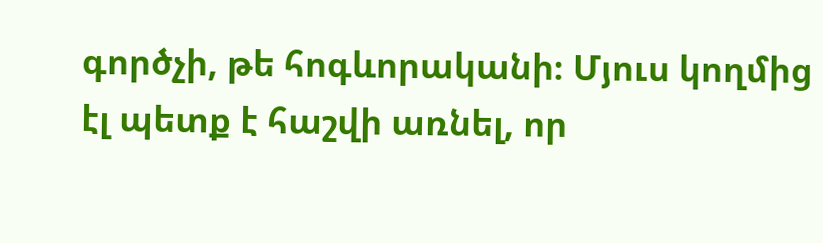գործչի, թե հոգևորականի։ Մյուս կողմից էլ պետք է հաշվի առնել, որ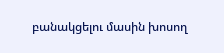բանակցելու մասին խոսող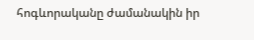հոգևորականը ժամանակին իր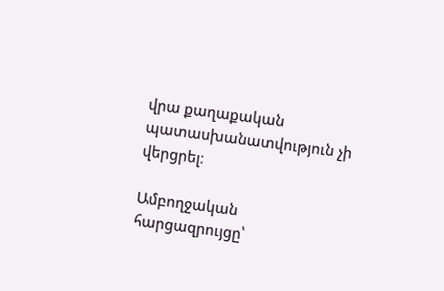վրա քաղաքական պատասխանատվություն չի վերցրել։

Ամբողջական հարցազրույցը՝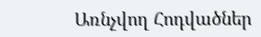Առնչվող Հոդվածներ